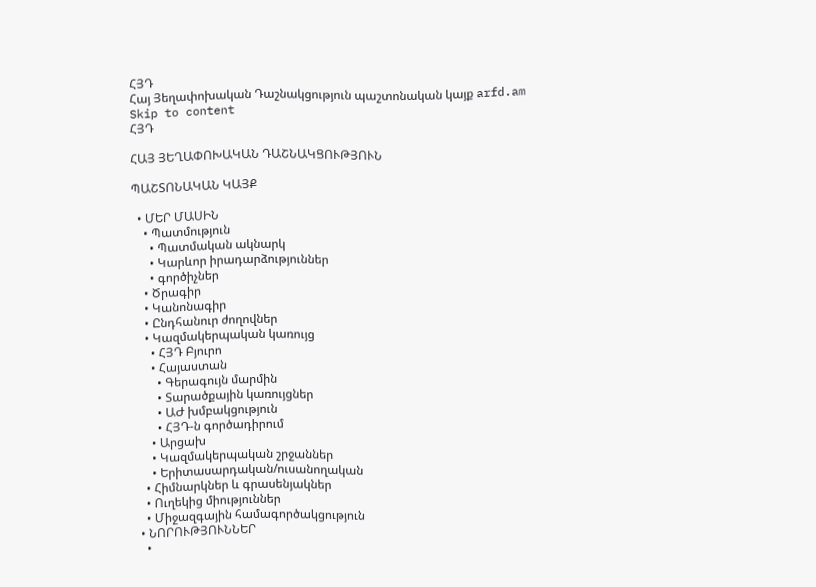ՀՅԴ
Հայ Յեղափոխական Դաշնակցություն պաշտոնական կայք arfd.am
Skip to content
ՀՅԴ

ՀԱՅ ՅԵՂԱՓՈԽԱԿԱՆ ԴԱՇՆԱԿՑՈՒԹՅՈՒՆ

ՊԱՇՏՈՆԱԿԱՆ ԿԱՅՔ

  • ՄԵՐ ՄԱՍԻՆ
    • Պատմություն
      • Պատմական ակնարկ
      • Կարևոր իրադարձություններ
      • գործիչներ
    • Ծրագիր
    • Կանոնագիր
    • Ընդհանուր ժողովներ
    • Կազմակերպական կառույց
      • ՀՅԴ Բյուրո
      • Հայաստան
        • Գերագույն մարմին
        • Տարածքային կառույցներ
        • ԱԺ խմբակցություն
        • ՀՅԴ-ն գործադիրում
      • Արցախ
      • Կազմակերպական շրջաններ
      • Երիտասարդական/ուսանողական
    • Հիմնարկներ և գրասենյակներ
    • Ուղեկից միություններ
    • Միջազգային համագործակցություն
  • ՆՈՐՈՒԹՅՈՒՆՆԵՐ
    •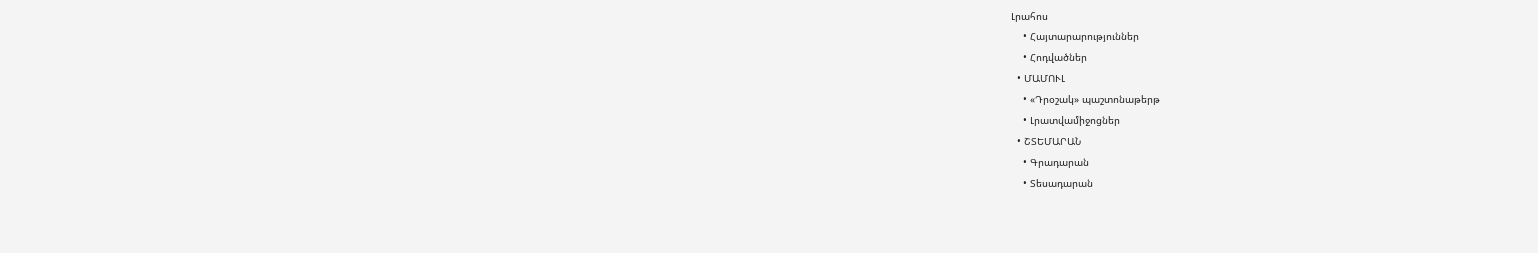Լրահոս
    • Հայտարարություններ
    • Հոդվածներ
  • ՄԱՄՈՒԼ
    • «Դրօշակ» պաշտոնաթերթ
    • Լրատվամիջոցներ
  • ՇՏԵՄԱՐԱՆ
    • Գրադարան
    • Տեսադարան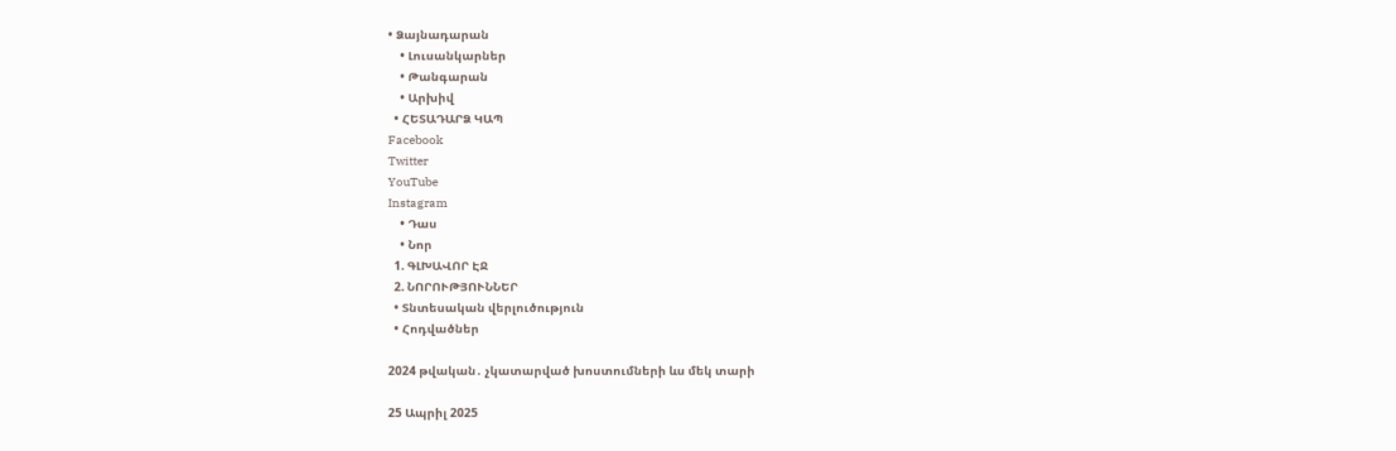• Ձայնադարան
    • Լուսանկարներ
    • Թանգարան
    • Արխիվ
  • ՀԵՏԱԴԱՐՁ ԿԱՊ
Facebook
Twitter
YouTube
Instagram
    • Դաս
    • Նոր
  1. ԳԼԽԱՎՈՐ ԷՋ
  2. ՆՈՐՈՒԹՅՈՒՆՆԵՐ
  • Տնտեսական վերլուծություն
  • Հոդվածներ

2024 թվական․ չկատարված խոստումների ևս մեկ տարի

25 Ապրիլ 2025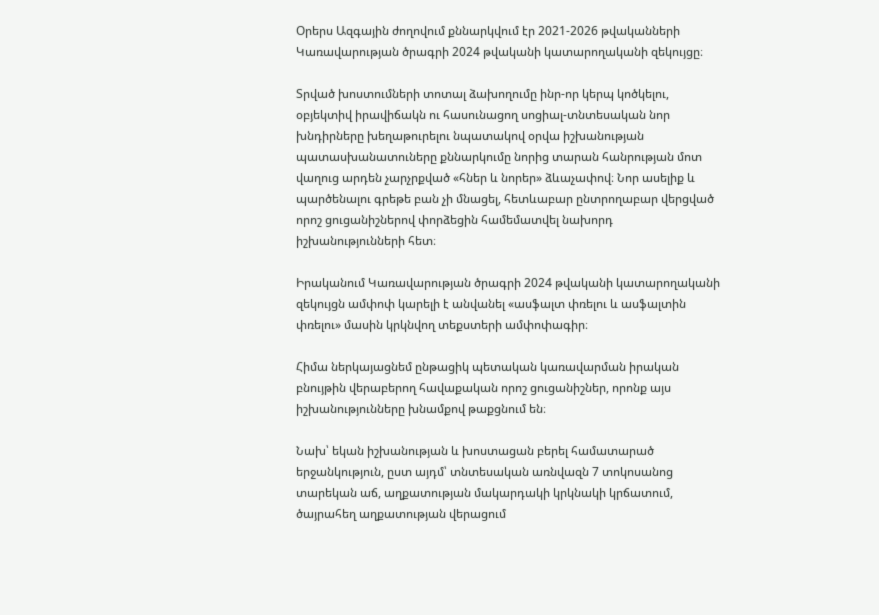Օրերս Ազգային ժողովում քննարկվում էր 2021-2026 թվականների Կառավարության ծրագրի 2024 թվականի կատարողականի զեկույցը։

Տրված խոստումների տոտալ ձախողումը ինր-որ կերպ կոծկելու, օբյեկտիվ իրավիճակն ու հասունացող սոցիալ-տնտեսական նոր խնդիրները խեղաթուրելու նպատակով օրվա իշխանության պատասխանատուները քննարկումը նորից տարան հանրության մոտ վաղուց արդեն չարչրքված «հներ և նորեր» ձևաչափով։ Նոր ասելիք և պարծենալու գրեթե բան չի մնացել, հետևաբար ընտրողաբար վերցված որոշ ցուցանիշներով փորձեցին համեմատվել նախորդ իշխանությունների հետ։

Իրականում Կառավարության ծրագրի 2024 թվականի կատարողականի զեկույցն ամփոփ կարելի է անվանել «ասֆալտ փռելու և ասֆալտին փռելու» մասին կրկնվող տեքստերի ամփոփագիր։

Հիմա ներկայացնեմ ընթացիկ պետական կառավարման իրական բնույթին վերաբերող հավաքական որոշ ցուցանիշներ, որոնք այս իշխանությունները խնամքով թաքցնում են։

Նախ՝ եկան իշխանության և խոստացան բերել համատարած երջանկություն, ըստ այդմ՝ տնտեսական առնվազն 7 տոկոսանոց տարեկան աճ, աղքատության մակարդակի կրկնակի կրճատում, ծայրահեղ աղքատության վերացում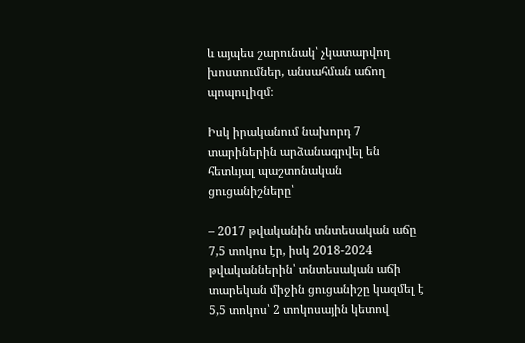և այպես շարունակ՝ չկատարվող խոստումներ, անսահման աճող պոպուլիզմ։

Իսկ իրականում նախորդ 7 տարիներին արձանագրվել են հետևյալ պաշտոնական ցուցանիշները՝

– 2017 թվականին տնտեսական աճը 7,5 տոկոս էր, իսկ 2018-2024 թվականներին՝ տնտեսական աճի տարեկան միջին ցուցանիշը կազմել է 5,5 տոկոս՝ 2 տոկոսային կետով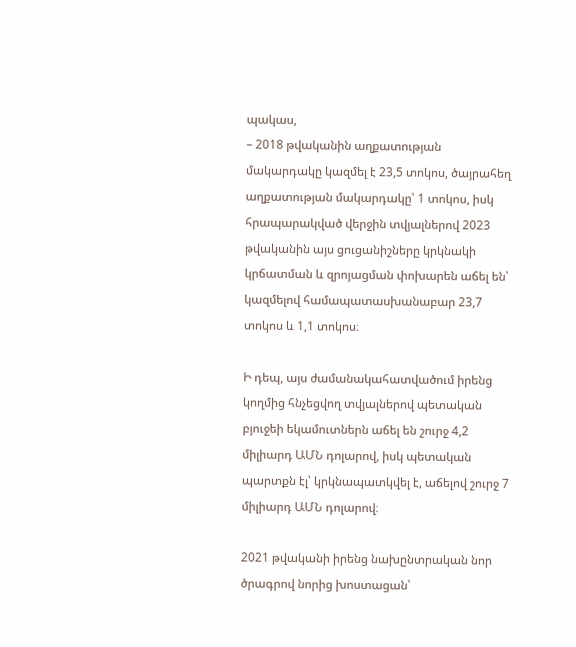պակաս,
– 2018 թվականին աղքատության մակարդակը կազմել է 23,5 տոկոս, ծայրահեղ աղքատության մակարդակը՝ 1 տոկոս, իսկ հրապարակված վերջին տվյալներով 2023 թվականին այս ցուցանիշները կրկնակի կրճատման և զրոյացման փոխարեն աճել են՝ կազմելով համապատասխանաբար 23,7 տոկոս և 1,1 տոկոս։

Ի դեպ, այս ժամանակահատվածում իրենց կողմից հնչեցվող տվյալներով պետական բյուջեի եկամուտներն աճել են շուրջ 4,2 միլիարդ ԱՄՆ դոլարով, իսկ պետական պարտքն էլ՝ կրկնապատկվել է, աճելով շուրջ 7 միլիարդ ԱՄՆ դոլարով։

2021 թվականի իրենց նախընտրական նոր ծրագրով նորից խոստացան՝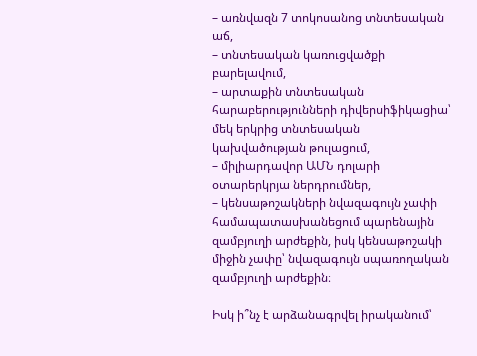– առնվազն 7 տոկոսանոց տնտեսական աճ,
– տնտեսական կառուցվածքի բարելավում,
– արտաքին տնտեսական հարաբերությունների դիվերսիֆիկացիա՝ մեկ երկրից տնտեսական կախվածության թուլացում,
– միլիարդավոր ԱՄՆ դոլարի օտարերկրյա ներդրումներ,
– կենսաթոշակների նվազագույն չափի համապատասխանեցում պարենային զամբյուղի արժեքին, իսկ կենսաթոշակի միջին չափը՝ նվազագույն սպառողական զամբյուղի արժեքին։

Իսկ ի՞նչ է արձանագրվել իրականում՝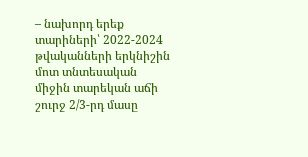– նախորդ երեք տարիների՝ 2022-2024 թվականների երկնիշին մոտ տնտեսական միջին տարեկան աճի շուրջ 2/3-րդ մասը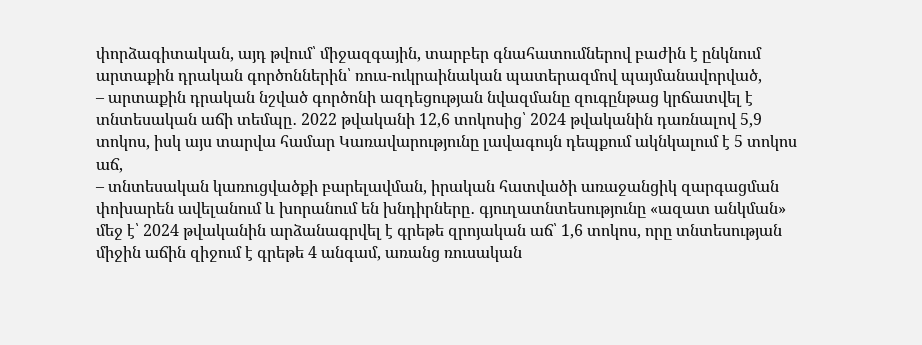փորձագիտական, այդ թվում՝ միջազգային, տարբեր գնահատումներով բաժին է ընկնում արտաքին դրական գործոններին՝ ռուս-ուկրաինական պատերազմով պայմանավորված,
– արտաքին դրական նշված գործոնի ազդեցության նվազմանը զուգընթաց կրճատվել է տնտեսական աճի տեմպը․ 2022 թվականի 12,6 տոկոսից՝ 2024 թվականին դառնալով 5,9 տոկոս, իսկ այս տարվա համար Կառավարությունը լավագույն դեպքում ակնկալում է 5 տոկոս աճ,
– տնտեսական կառուցվածքի բարելավման, իրական հատվածի առաջանցիկ զարգացման փոխարեն ավելանում և խորանում են խնդիրները․ գյուղատնտեսությունը «ազատ անկման» մեջ է՝ 2024 թվականին արձանագրվել է գրեթե զրոյական աճ՝ 1,6 տոկոս, որը տնտեսության միջին աճին զիջում է գրեթե 4 անգամ, առանց ռուսական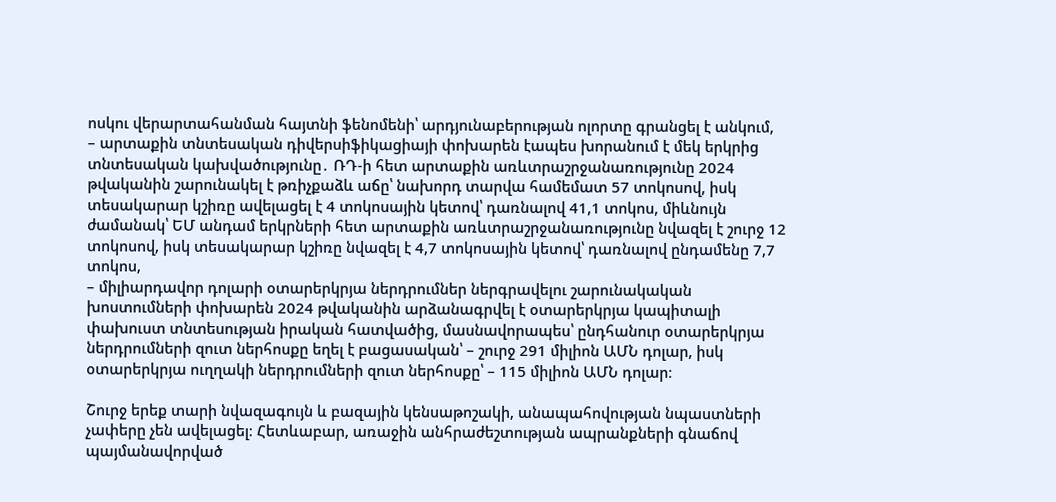ոսկու վերարտահանման հայտնի ֆենոմենի՝ արդյունաբերության ոլորտը գրանցել է անկում,
– արտաքին տնտեսական դիվերսիֆիկացիայի փոխարեն էապես խորանում է մեկ երկրից տնտեսական կախվածությունը․ ՌԴ-ի հետ արտաքին առևտրաշրջանառությունը 2024 թվականին շարունակել է թռիչքաձև աճը՝ նախորդ տարվա համեմատ 57 տոկոսով, իսկ տեսակարար կշիռը ավելացել է 4 տոկոսային կետով՝ դառնալով 41,1 տոկոս, միևնույն ժամանակ՝ ԵՄ անդամ երկրների հետ արտաքին առևտրաշրջանառությունը նվազել է շուրջ 12 տոկոսով, իսկ տեսակարար կշիռը նվազել է 4,7 տոկոսային կետով՝ դառնալով ընդամենը 7,7 տոկոս,
– միլիարդավոր դոլարի օտարերկրյա ներդրումներ ներգրավելու շարունակական խոստումների փոխարեն 2024 թվականին արձանագրվել է օտարերկրյա կապիտալի փախուստ տնտեսության իրական հատվածից, մասնավորապես՝ ընդհանուր օտարերկրյա ներդրումների զուտ ներհոսքը եղել է բացասական՝ – շուրջ 291 միլիոն ԱՄՆ դոլար, իսկ օտարերկրյա ուղղակի ներդրումների զուտ ներհոսքը՝ – 115 միլիոն ԱՄՆ դոլար։

Շուրջ երեք տարի նվազագույն և բազային կենսաթոշակի, անապահովության նպաստների չափերը չեն ավելացել։ Հետևաբար, առաջին անհրաժեշտության ապրանքների գնաճով պայմանավորված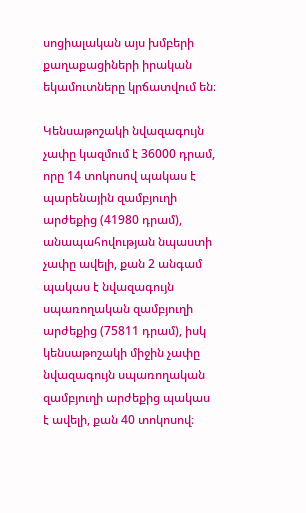սոցիալական այս խմբերի քաղաքացիների իրական եկամուտները կրճատվում են։

Կենսաթոշակի նվազագույն չափը կազմում է 36000 դրամ, որը 14 տոկոսով պակաս է պարենային զամբյուղի արժեքից (41980 դրամ), անապահովության նպաստի չափը ավելի, քան 2 անգամ պակաս է նվազագույն սպառողական զամբյուղի արժեքից (75811 դրամ), իսկ կենսաթոշակի միջին չափը նվազագույն սպառողական զամբյուղի արժեքից պակաս է ավելի, քան 40 տոկոսով։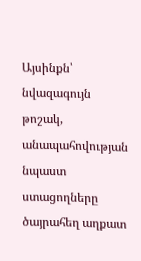Այսինքն՝ նվազագույն թոշակ, անապահովության նպաստ ստացողները ծայրահեղ աղքատ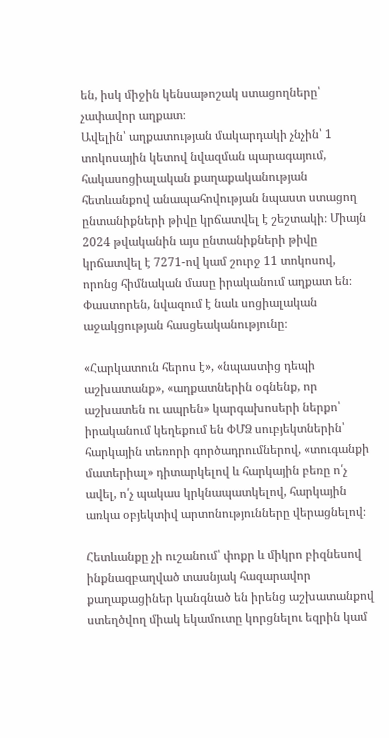են, իսկ միջին կենսաթոշակ ստացողները՝ չափավոր աղքատ։
Ավելին՝ աղքատության մակարդակի չնչին՝ 1 տոկոսային կետով նվազման պարագայում, հակասոցիալական քաղաքականության հետևանքով անապահովության նպաստ ստացող ընտանիքների թիվը կրճատվել է շեշտակի։ Միայն 2024 թվականին այս ընտանիքների թիվը կրճատվել է 7271-ով կամ շուրջ 11 տոկոսով, որոնց հիմնական մասը իրականում աղքատ են։ Փաստորեն, նվազում է նաև սոցիալական աջակցության հասցեականությունը։

«Հարկատուն հերոս է», «նպաստից դեպի աշխատանք», «աղքատներին օգնենք, որ աշխատեն ու ապրեն» կարգախոսերի ներքո՝ իրականում կեղեքում են ՓՄՁ սուբյեկտներին՝ հարկային տեռորի գործադրումներով, «տուգանքի մատերիալ» դիտարկելով և հարկային բեռը ո՛չ ավել, ո՛չ պակաս կրկնապատկելով, հարկային առկա օբյեկտիվ արտոնությունները վերացնելով։

Հետևանքը չի ուշանում՝ փոքր և միկրո բիզնեսով ինքնազբաղված տասնյակ հազարավոր քաղաքացիներ կանգնած են իրենց աշխատանքով ստեղծվող միակ եկամուտը կորցնելու եզրին կամ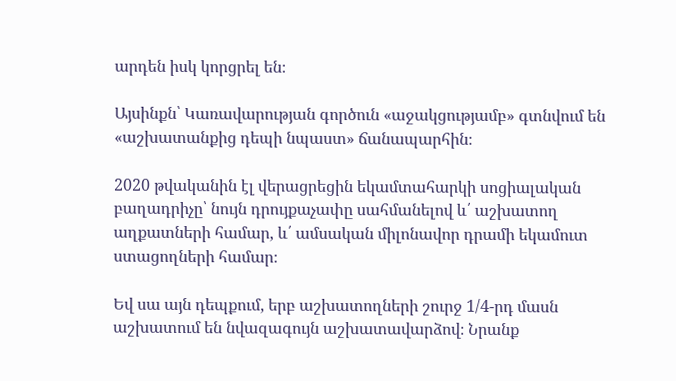արդեն իսկ կորցրել են։

Այսինքն՝ Կառավարության գործուն «աջակցությամբ» գտնվում են «աշխատանքից դեպի նպաստ» ճանապարհին։

2020 թվականին էլ վերացրեցին եկամտահարկի սոցիալական բաղադրիչը՝ նույն դրույքաչափը սահմանելով և՛ աշխատող աղքատների համար, և՛ ամսական միլոնավոր դրամի եկամուտ ստացողների համար։

Եվ սա այն դեպքում, երբ աշխատողների շուրջ 1/4-րդ մասն աշխատում են նվազագույն աշխատավարձով։ Նրանք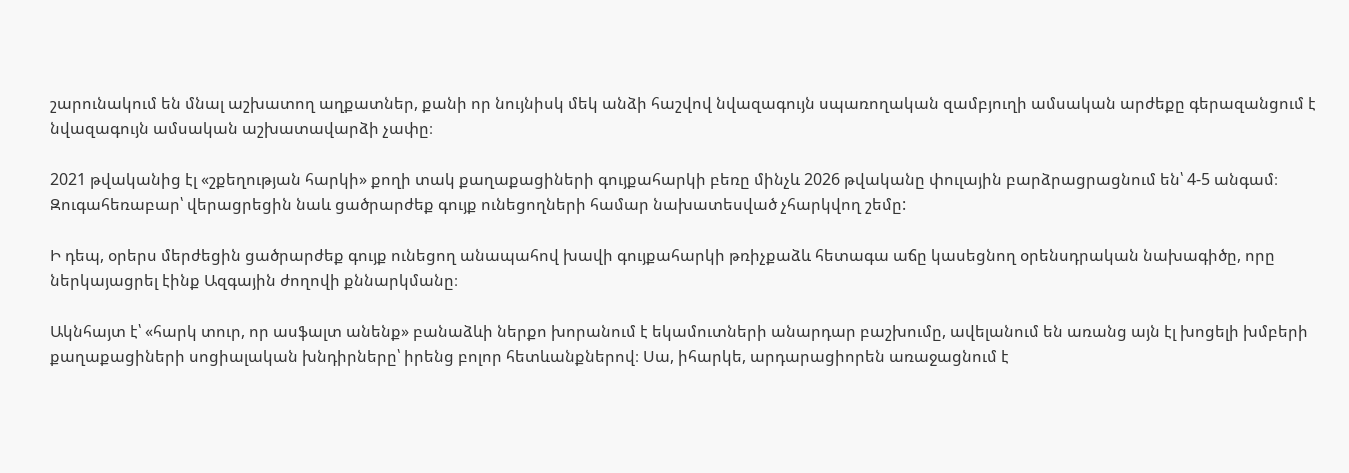շարունակում են մնալ աշխատող աղքատներ, քանի որ նույնիսկ մեկ անձի հաշվով նվազագույն սպառողական զամբյուղի ամսական արժեքը գերազանցում է նվազագույն ամսական աշխատավարձի չափը։

2021 թվականից էլ «շքեղության հարկի» քողի տակ քաղաքացիների գույքահարկի բեռը մինչև 2026 թվականը փուլային բարձրացրացնում են՝ 4-5 անգամ։ Զուգահեռաբար՝ վերացրեցին նաև ցածրարժեք գույք ունեցողների համար նախատեսված չհարկվող շեմը:

Ի դեպ, օրերս մերժեցին ցածրարժեք գույք ունեցող անապահով խավի գույքահարկի թռիչքաձև հետագա աճը կասեցնող օրենսդրական նախագիծը, որը ներկայացրել էինք Ազգային ժողովի քննարկմանը։

Ակնհայտ է՝ «հարկ տուր, որ ասֆալտ անենք» բանաձևի ներքո խորանում է եկամուտների անարդար բաշխումը, ավելանում են առանց այն էլ խոցելի խմբերի քաղաքացիների սոցիալական խնդիրները՝ իրենց բոլոր հետևանքներով։ Սա, իհարկե, արդարացիորեն առաջացնում է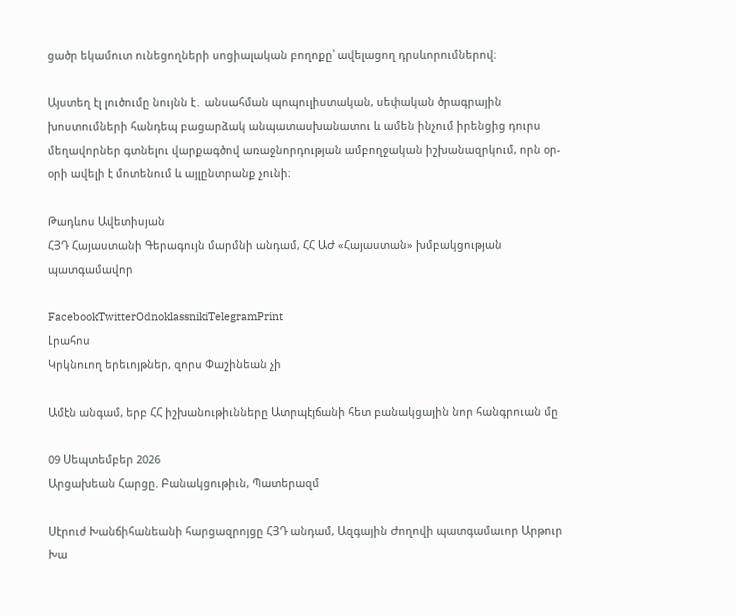ցածր եկամուտ ունեցողների սոցիալական բողոքը՝ ավելացող դրսևորումներով։

Այստեղ էլ լուծումը նույնն է․ անսահման պոպուլիստական, սեփական ծրագրային խոստումների հանդեպ բացարձակ անպատասխանատու և ամեն ինչում իրենցից դուրս մեղավորներ գտնելու վարքագծով առաջնորդության ամբողջական իշխանազրկում, որն օր-օրի ավելի է մոտենում և այլընտրանք չունի։

Թադևոս Ավետիսյան
ՀՅԴ Հայաստանի Գերագույն մարմնի անդամ, ՀՀ ԱԺ «Հայաստան» խմբակցության պատգամավոր

FacebookTwitterOdnoklassnikiTelegramPrint
Լրահոս
Կրկնուող երեւոյթներ, զորս Փաշինեան չի

Ամէն անգամ, երբ ՀՀ իշխանութիւնները Ատրպէյճանի հետ բանակցային նոր հանգրուան մը

09 Սեպտեմբեր 2026
Արցախեան Հարցը. Բանակցութիւն, Պատերազմ

Սէրուժ Խանճիհանեանի հարցազրոյցը ՀՅԴ անդամ, Ազգային Ժողովի պատգամաւոր Արթուր Խա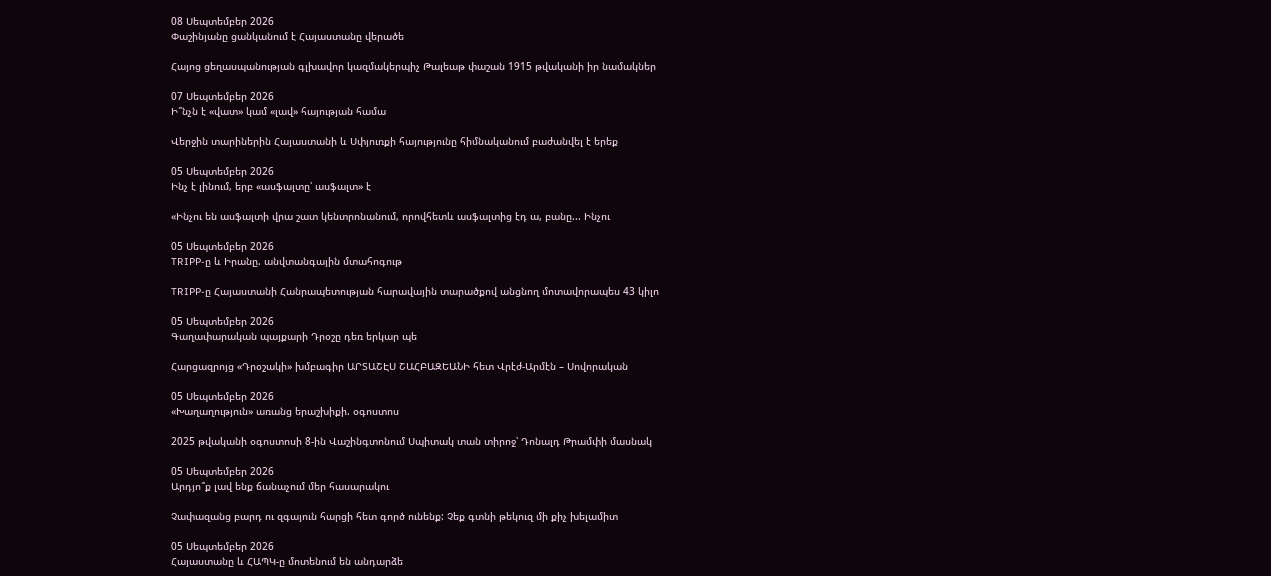08 Սեպտեմբեր 2026
Փաշինյանը ցանկանում է Հայաստանը վերածե

Հայոց ցեղասպանության գլխավոր կազմակերպիչ Թալեաթ փաշան 1915 թվականի իր նամակներ

07 Սեպտեմբեր 2026
Ի՞նչն է «վատ» կամ «լավ» հայության համա

Վերջին տարիներին Հայաստանի և Սփյուռքի հայությունը հիմնականում բաժանվել է երեք

05 Սեպտեմբեր 2026
Ինչ է լինում, երբ «ասֆալտը՝ ասֆալտ» է

«Ինչու են ասֆալտի վրա շատ կենտրոնանում, որովհետև ասֆալտից էդ ա, բանը... Ինչու

05 Սեպտեմբեր 2026
TRIPP-ը և Իրանը. անվտանգային մտահոգութ

TRIPP-ը Հայաստանի Հանրապետության հարավային տարածքով անցնող մոտավորապես 43 կիլո

05 Սեպտեմբեր 2026
Գաղափարական պայքարի Դրօշը դեռ երկար պե

Հարցազրոյց «Դրօշակի» խմբագիր ԱՐՏԱՇԷՍ ՇԱՀԲԱԶԵԱՆԻ հետ Վրէժ-Արմէն – Սովորական

05 Սեպտեմբեր 2026
«Խաղաղություն» առանց երաշխիքի. օգոստոս

2025 թվականի օգոստոսի 8-ին Վաշինգտոնում Սպիտակ տան տիրոջ՝ Դոնալդ Թրամփի մասնակ

05 Սեպտեմբեր 2026
Արդյո՞ք լավ ենք ճանաչում մեր հասարակու

Չափազանց բարդ ու զգայուն հարցի հետ գործ ունենք: Չեք գտնի թեկուզ մի քիչ խելամիտ

05 Սեպտեմբեր 2026
Հայաստանը և ՀԱՊԿ-ը մոտենում են անդարձե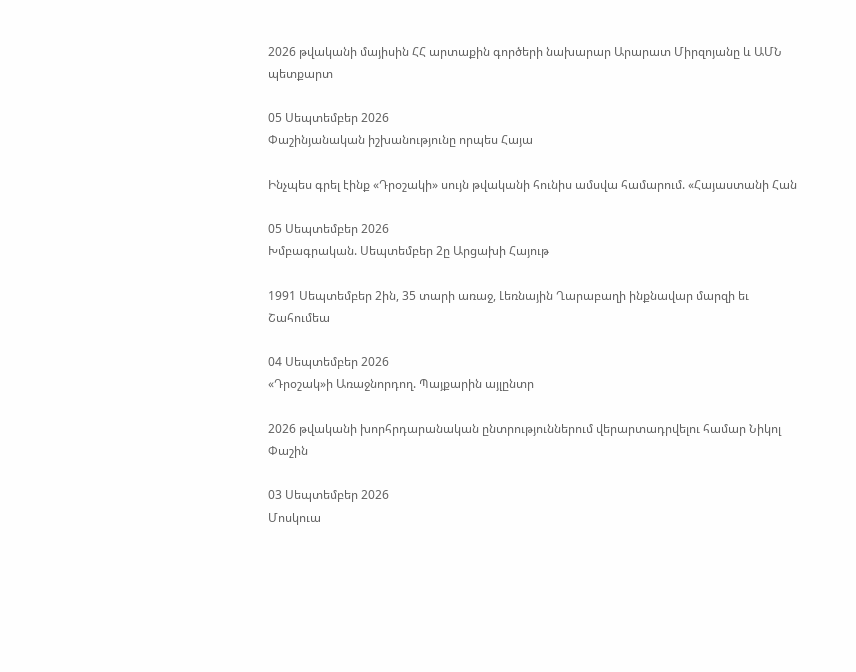2026 թվականի մայիսին ՀՀ արտաքին գործերի նախարար Արարատ Միրզոյանը և ԱՄՆ պետքարտ

05 Սեպտեմբեր 2026
Փաշինյանական իշխանությունը որպես Հայա

Ինչպես գրել էինք «Դրօշակի» սույն թվականի հունիս ամսվա համարում. «Հայաստանի Հան

05 Սեպտեմբեր 2026
Խմբագրական. Սեպտեմբեր 2ը Արցախի Հայութ

1991 Սեպտեմբեր 2ին, 35 տարի առաջ, Լեռնային Ղարաբաղի ինքնավար մարզի եւ Շահումեա

04 Սեպտեմբեր 2026
«Դրօշակ»ի Առաջնորդող. Պայքարին այլընտր

2026 թվականի խորհրդարանական ընտրություններում վերարտադրվելու համար Նիկոլ Փաշին

03 Սեպտեմբեր 2026
Մոսկուա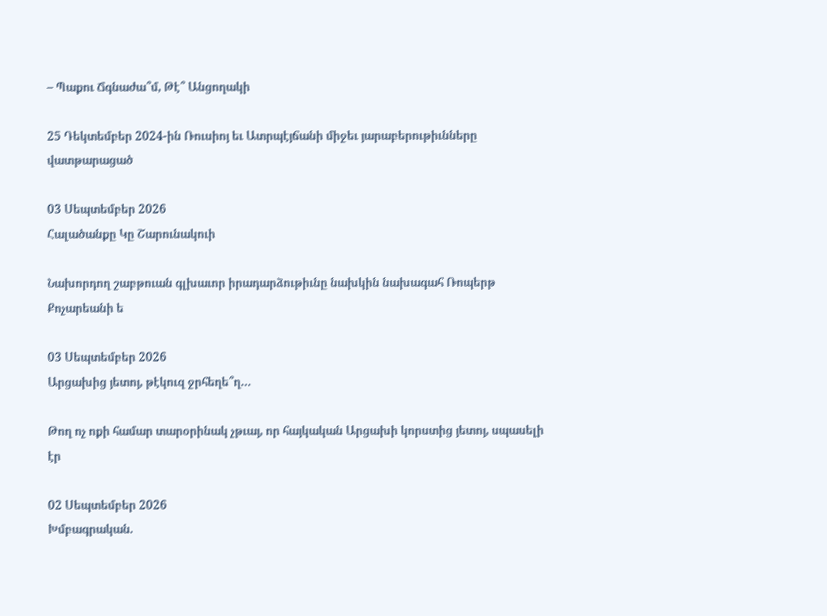– Պաքու Ճգնաժա՞մ, Թէ՞ Անցողակի

25 Դեկտեմբեր 2024-ին Ռուսիոյ եւ Ատրպէյճանի միջեւ յարաբերութիւնները վատթարացած

03 Սեպտեմբեր 2026
Հալածանքը Կը Շարունակուի

Նախորդող շաբթուան գլխաւոր իրադարձութիւնը նախկին նախագահ Ռոպերթ Քոչարեանի ե

03 Սեպտեմբեր 2026
Արցախից յետոյ, թէկուզ ջրհեղե՞ղ…

Թող ոչ ոքի համար տարօրինակ չթւայ, որ հայկական Արցախի կորստից յետոյ, սպասելի էր

02 Սեպտեմբեր 2026
Խմբագրական.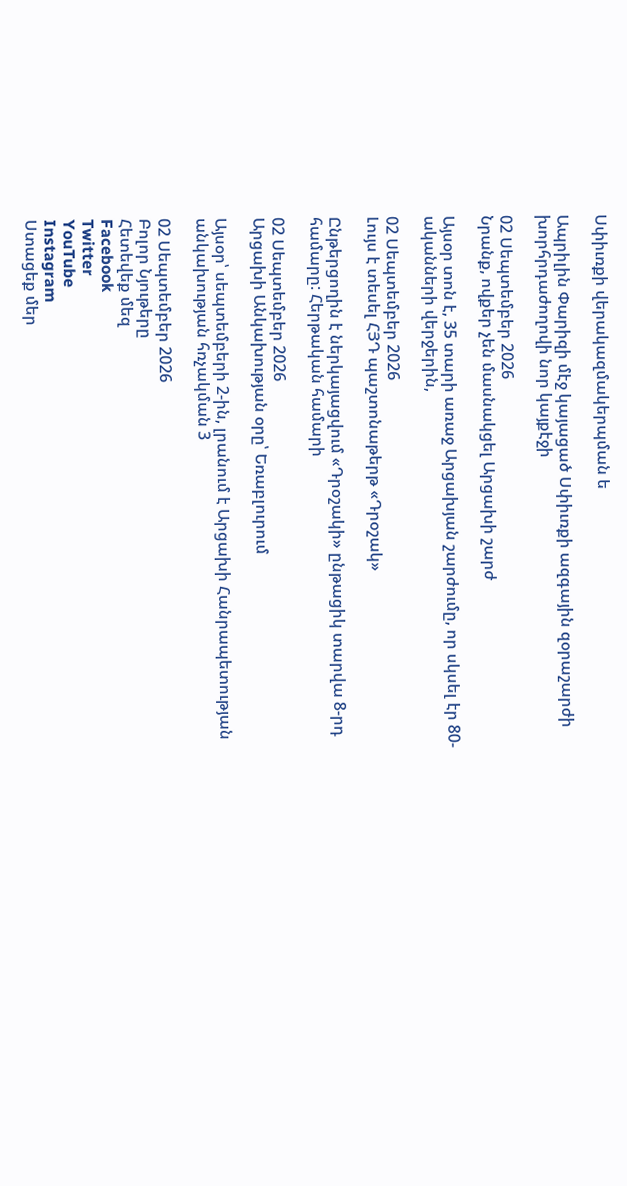Սփիւռքի վերակազմակերպման ե

Ապրիլին Փարիզի մէջ կայացած Սփիւռքի ազգային զօրաշարժի խորհրդաժողովի նոր կայքէջի

02 Սեպտեմբեր 2026
Նրանք, ովքեր չեն մասնակցել Արցախի շարժ

Այսօր տոն է, 35 տարի առաջ Արցախյան շարժումը, որ սկսել էր 80-ականների վերջերին,

02 Սեպտեմբեր 2026
Լույս է տեսել ՀՅԴ պաշտոնաթերթ «Դրօշակ»

Ընթերցողին է ներկայացվում «Դրօշակի» ընթացիկ տարվա 8-րդ համարը: Հերթական համարի

02 Սեպտեմբեր 2026
Արցախի Անկախության օրը՝ Եռաբլուրում

Այսօր՝ սեպտեմբերի 2-ին, լրանում է Արցախի Հանրապետության անկախության հռչակման 3

02 Սեպտեմբեր 2026
Բոլոր Նյութերը
Հետեվեք մեզ
Facebook
Twitter
YouTube
Instagram
Ստացեք մեր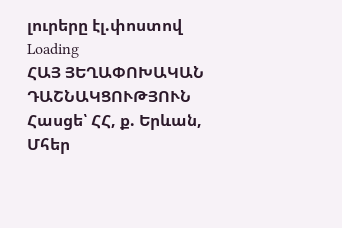լուրերը էլ.փոստով
Loading
ՀԱՅ ՅԵՂԱՓՈԽԱԿԱՆ ԴԱՇՆԱԿՑՈՒԹՅՈՒՆ Հասցե՝ ՀՀ, ք. Երևան, Մհեր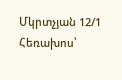Մկրտչյան 12/1 Հեռախոս՝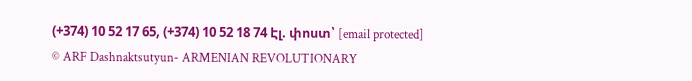(+374) 10 52 17 65, (+374) 10 52 18 74 Էլ. փոստ՝ [email protected]
© ARF Dashnaktsutyun- ARMENIAN REVOLUTIONARY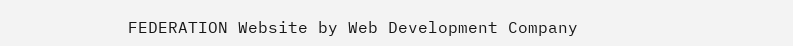FEDERATION Website by Web Development Company